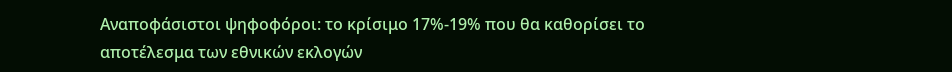Αναποφάσιστοι ψηφοφόροι: το κρίσιμο 17%-19% που θα καθορίσει το αποτέλεσμα των εθνικών εκλογών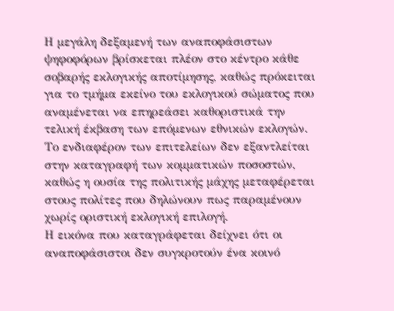Η μεγάλη δεξαμενή των αναποφάσιστων ψηφοφόρων βρίσκεται πλέον στο κέντρο κάθε σοβαρής εκλογικής αποτίμησης, καθώς πρόκειται για το τμήμα εκείνο του εκλογικού σώματος που αναμένεται να επηρεάσει καθοριστικά την τελική έκβαση των επόμενων εθνικών εκλογών. Το ενδιαφέρον των επιτελείων δεν εξαντλείται στην καταγραφή των κομματικών ποσοστών, καθώς η ουσία της πολιτικής μάχης μεταφέρεται στους πολίτες που δηλώνουν πως παραμένουν χωρίς οριστική εκλογική επιλογή.
Η εικόνα που καταγράφεται δείχνει ότι οι αναποφάσιστοι δεν συγκροτούν ένα κοινό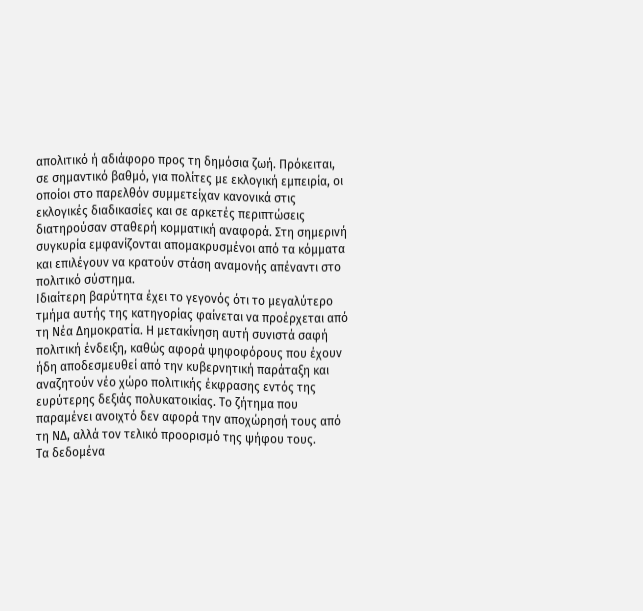απολιτικό ή αδιάφορο προς τη δημόσια ζωή. Πρόκειται, σε σημαντικό βαθμό, για πολίτες με εκλογική εμπειρία, οι οποίοι στο παρελθόν συμμετείχαν κανονικά στις εκλογικές διαδικασίες και σε αρκετές περιπτώσεις διατηρούσαν σταθερή κομματική αναφορά. Στη σημερινή συγκυρία εμφανίζονται απομακρυσμένοι από τα κόμματα και επιλέγουν να κρατούν στάση αναμονής απέναντι στο πολιτικό σύστημα.
Ιδιαίτερη βαρύτητα έχει το γεγονός ότι το μεγαλύτερο τμήμα αυτής της κατηγορίας φαίνεται να προέρχεται από τη Νέα Δημοκρατία. Η μετακίνηση αυτή συνιστά σαφή πολιτική ένδειξη, καθώς αφορά ψηφοφόρους που έχουν ήδη αποδεσμευθεί από την κυβερνητική παράταξη και αναζητούν νέο χώρο πολιτικής έκφρασης εντός της ευρύτερης δεξιάς πολυκατοικίας. Το ζήτημα που παραμένει ανοιχτό δεν αφορά την αποχώρησή τους από τη ΝΔ, αλλά τον τελικό προορισμό της ψήφου τους.
Τα δεδομένα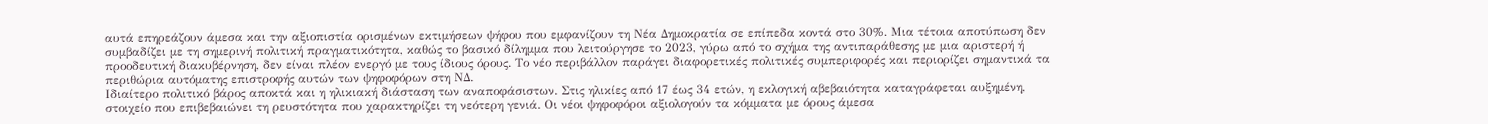αυτά επηρεάζουν άμεσα και την αξιοπιστία ορισμένων εκτιμήσεων ψήφου που εμφανίζουν τη Νέα Δημοκρατία σε επίπεδα κοντά στο 30%. Μια τέτοια αποτύπωση δεν συμβαδίζει με τη σημερινή πολιτική πραγματικότητα, καθώς το βασικό δίλημμα που λειτούργησε το 2023, γύρω από το σχήμα της αντιπαράθεσης με μια αριστερή ή προοδευτική διακυβέρνηση, δεν είναι πλέον ενεργό με τους ίδιους όρους. Το νέο περιβάλλον παράγει διαφορετικές πολιτικές συμπεριφορές και περιορίζει σημαντικά τα περιθώρια αυτόματης επιστροφής αυτών των ψηφοφόρων στη ΝΔ.
Ιδιαίτερο πολιτικό βάρος αποκτά και η ηλικιακή διάσταση των αναποφάσιστων. Στις ηλικίες από 17 έως 34 ετών, η εκλογική αβεβαιότητα καταγράφεται αυξημένη, στοιχείο που επιβεβαιώνει τη ρευστότητα που χαρακτηρίζει τη νεότερη γενιά. Οι νέοι ψηφοφόροι αξιολογούν τα κόμματα με όρους άμεσα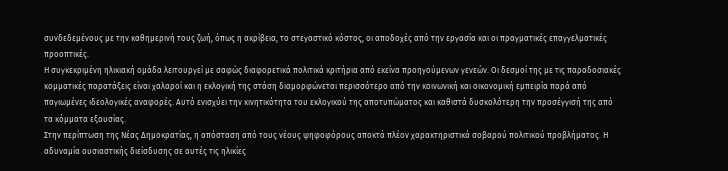συνδεδεμένους με την καθημερινή τους ζωή, όπως η ακρίβεια, το στεγαστικό κόστος, οι αποδοχές από την εργασία και οι πραγματικές επαγγελματικές προοπτικές.
Η συγκεκριμένη ηλικιακή ομάδα λειτουργεί με σαφώς διαφορετικά πολιτικά κριτήρια από εκείνα προηγούμενων γενεών. Οι δεσμοί της με τις παραδοσιακές κομματικές παρατάξεις είναι χαλαροί και η εκλογική της στάση διαμορφώνεται περισσότερο από την κοινωνική και οικονομική εμπειρία παρά από παγιωμένες ιδεολογικές αναφορές. Αυτό ενισχύει την κινητικότητα του εκλογικού της αποτυπώματος και καθιστά δυσκολότερη την προσέγγισή της από τα κόμματα εξουσίας.
Στην περίπτωση της Νέας Δημοκρατίας, η απόσταση από τους νέους ψηφοφόρους αποκτά πλέον χαρακτηριστικά σοβαρού πολιτικού προβλήματος. Η αδυναμία ουσιαστικής διείσδυσης σε αυτές τις ηλικίες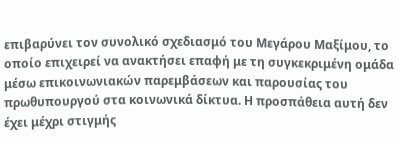επιβαρύνει τον συνολικό σχεδιασμό του Μεγάρου Μαξίμου, το οποίο επιχειρεί να ανακτήσει επαφή με τη συγκεκριμένη ομάδα μέσω επικοινωνιακών παρεμβάσεων και παρουσίας του πρωθυπουργού στα κοινωνικά δίκτυα. Η προσπάθεια αυτή δεν έχει μέχρι στιγμής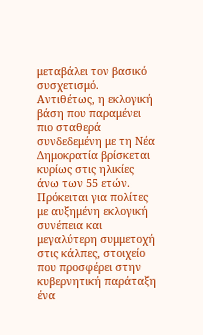μεταβάλει τον βασικό συσχετισμό.
Αντιθέτως, η εκλογική βάση που παραμένει πιο σταθερά συνδεδεμένη με τη Νέα Δημοκρατία βρίσκεται κυρίως στις ηλικίες άνω των 55 ετών. Πρόκειται για πολίτες με αυξημένη εκλογική συνέπεια και μεγαλύτερη συμμετοχή στις κάλπες, στοιχείο που προσφέρει στην κυβερνητική παράταξη ένα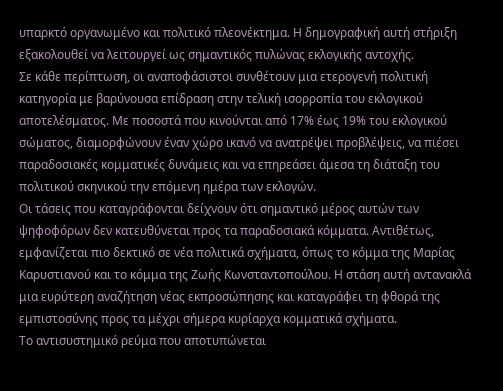υπαρκτό οργανωμένο και πολιτικό πλεονέκτημα. Η δημογραφική αυτή στήριξη εξακολουθεί να λειτουργεί ως σημαντικός πυλώνας εκλογικής αντοχής.
Σε κάθε περίπτωση, οι αναποφάσιστοι συνθέτουν μια ετερογενή πολιτική κατηγορία με βαρύνουσα επίδραση στην τελική ισορροπία του εκλογικού αποτελέσματος. Με ποσοστά που κινούνται από 17% έως 19% του εκλογικού σώματος, διαμορφώνουν έναν χώρο ικανό να ανατρέψει προβλέψεις, να πιέσει παραδοσιακές κομματικές δυνάμεις και να επηρεάσει άμεσα τη διάταξη του πολιτικού σκηνικού την επόμενη ημέρα των εκλογών.
Οι τάσεις που καταγράφονται δείχνουν ότι σημαντικό μέρος αυτών των ψηφοφόρων δεν κατευθύνεται προς τα παραδοσιακά κόμματα. Αντιθέτως, εμφανίζεται πιο δεκτικό σε νέα πολιτικά σχήματα, όπως το κόμμα της Μαρίας Καρυστιανού και το κόμμα της Ζωής Κωνσταντοπούλου. Η στάση αυτή αντανακλά μια ευρύτερη αναζήτηση νέας εκπροσώπησης και καταγράφει τη φθορά της εμπιστοσύνης προς τα μέχρι σήμερα κυρίαρχα κομματικά σχήματα.
Το αντισυστημικό ρεύμα που αποτυπώνεται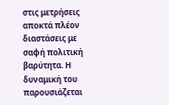στις μετρήσεις αποκτά πλέον διαστάσεις με σαφή πολιτική βαρύτητα. Η δυναμική του παρουσιάζεται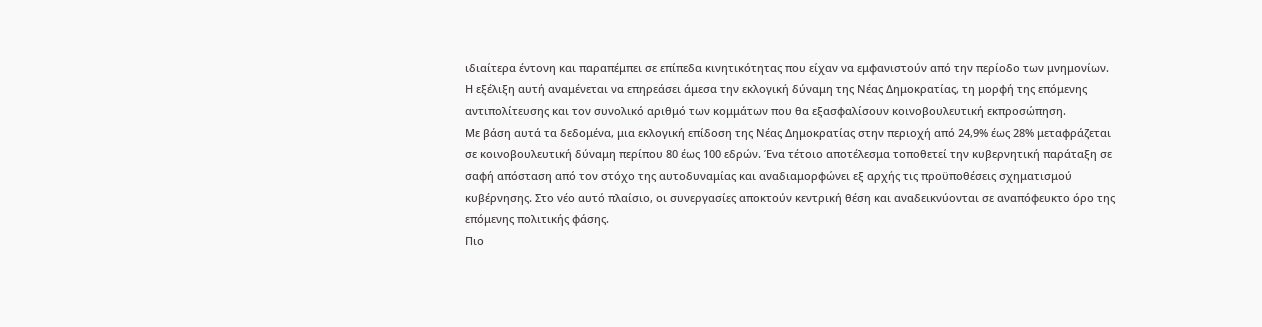ιδιαίτερα έντονη και παραπέμπει σε επίπεδα κινητικότητας που είχαν να εμφανιστούν από την περίοδο των μνημονίων. Η εξέλιξη αυτή αναμένεται να επηρεάσει άμεσα την εκλογική δύναμη της Νέας Δημοκρατίας, τη μορφή της επόμενης αντιπολίτευσης και τον συνολικό αριθμό των κομμάτων που θα εξασφαλίσουν κοινοβουλευτική εκπροσώπηση.
Με βάση αυτά τα δεδομένα, μια εκλογική επίδοση της Νέας Δημοκρατίας στην περιοχή από 24,9% έως 28% μεταφράζεται σε κοινοβουλευτική δύναμη περίπου 80 έως 100 εδρών. Ένα τέτοιο αποτέλεσμα τοποθετεί την κυβερνητική παράταξη σε σαφή απόσταση από τον στόχο της αυτοδυναμίας και αναδιαμορφώνει εξ αρχής τις προϋποθέσεις σχηματισμού κυβέρνησης. Στο νέο αυτό πλαίσιο, οι συνεργασίες αποκτούν κεντρική θέση και αναδεικνύονται σε αναπόφευκτο όρο της επόμενης πολιτικής φάσης.
Πιο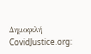Δημοφιλή
CovidJustice.org: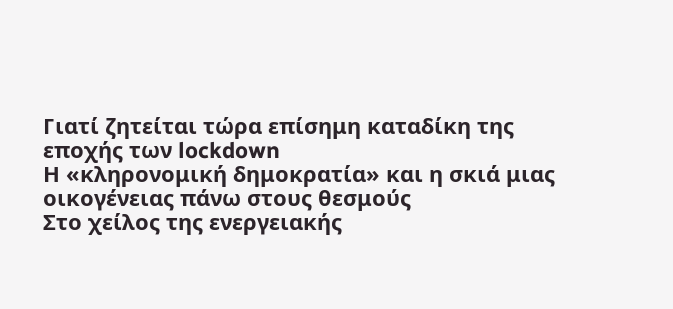Γιατί ζητείται τώρα επίσημη καταδίκη της εποχής των lockdown
Η «κληρονομική δημοκρατία» και η σκιά μιας οικογένειας πάνω στους θεσμούς
Στο χείλος της ενεργειακής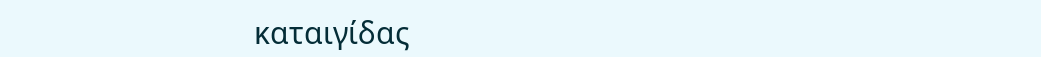καταιγίδας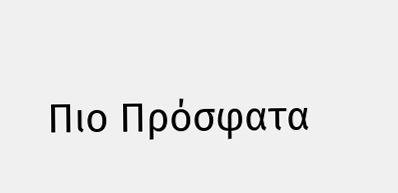Πιο Πρόσφατα